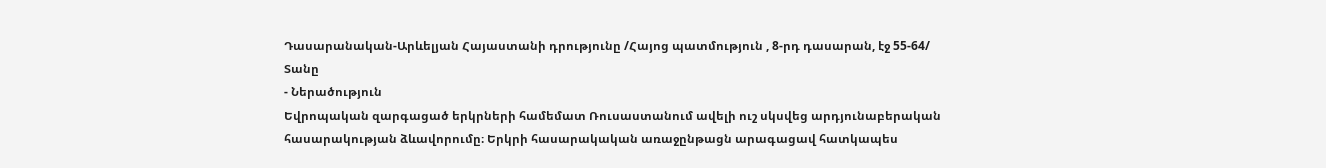Դասարանական-Արևելյան Հայաստանի դրությունը /Հայոց պատմություն , 8-րդ դասարան, էջ 55-64/
Տանը
- Ներածություն
Եվրոպական զարգացած երկրների համեմատ Ռուսաստանում ավելի ուշ սկսվեց արդյունաբերական հասարակության ձևավորումը։ Երկրի հասարակական առաջընթացն արագացավ հատկապես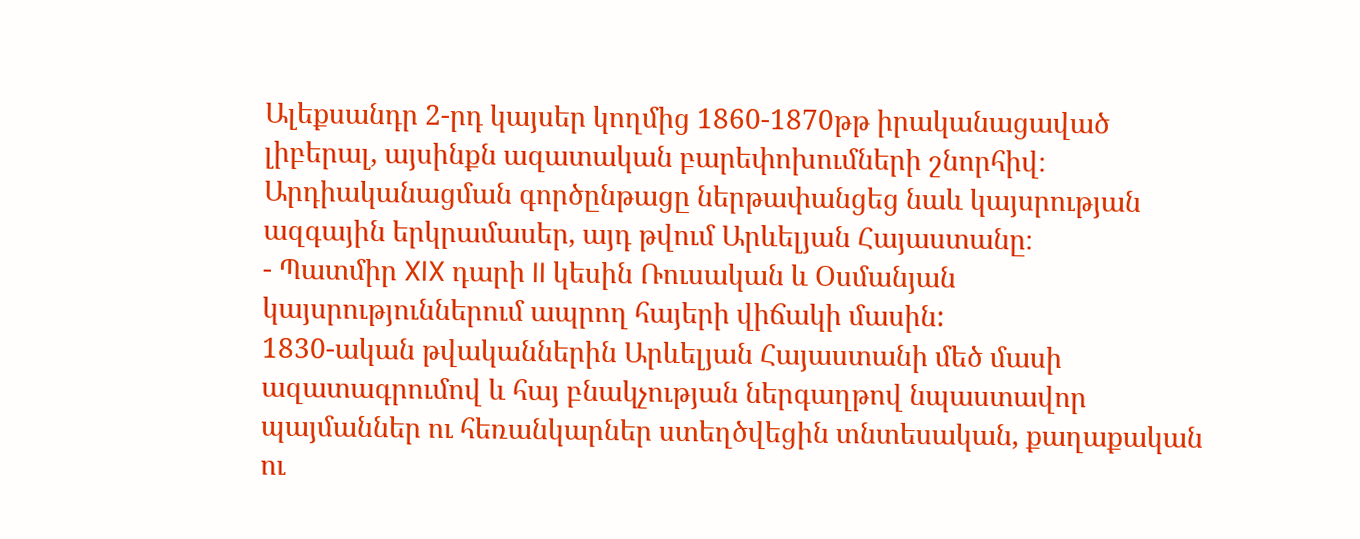Ալեքսանդր 2-րդ կայսեր կողմից 1860-1870թթ իրականացաված լիբերալ, այսինքն ազատական բարեփոխումների շնորհիվ։ Արդիականացման գործընթացը ներթափանցեց նաև կայսրության ազգային երկրամասեր, այդ թվում Արևելյան Հայաստանը։
- Պատմիր XIX դարի II կեսին Ռուսական և Օսմանյան կայսրություններում ապրող հայերի վիճակի մասին:
1830-ական թվականներին Արևելյան Հայաստանի մեծ մասի ազատագրումով և հայ բնակչության ներգաղթով նպաստավոր պայմաններ ու հեռանկարներ ստեղծվեցին տնտեսական, քաղաքական ու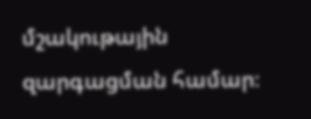մշակութային զարգացման համար։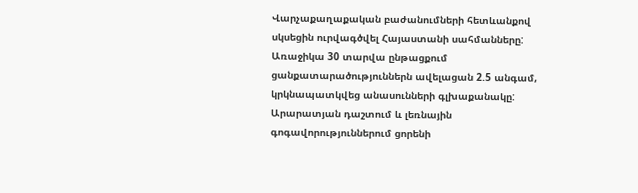Վարչաքաղաքական բաժանումների հետևանքով սկսեցին ուրվագծվել Հայաստանի սահմանները: Առաջիկա 30 տարվա ընթացքում ցանքատարածություններն ավելացան 2.5 անգամ, կրկնապատկվեց անասունների գլխաքանակը: Արարատյան դաշտում և լեռնային գոգավորություններում ցորենի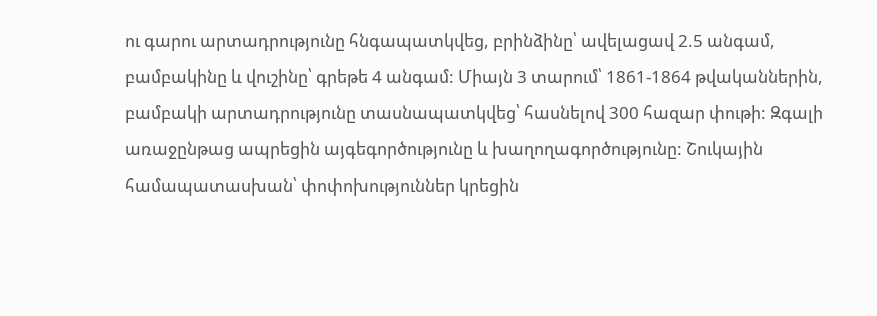ու գարու արտադրությունը հնգապատկվեց, բրինձինը՝ ավելացավ 2.5 անգամ, բամբակինը և վուշինը՝ գրեթե 4 անգամ: Միայն 3 տարում՝ 1861-1864 թվականներին, բամբակի արտադրությունը տասնապատկվեց՝ հասնելով 300 հազար փութի: Զգալի առաջընթաց ապրեցին այգեգործությունը և խաղողագործությունը: Շուկային համապատասխան՝ փոփոխություններ կրեցին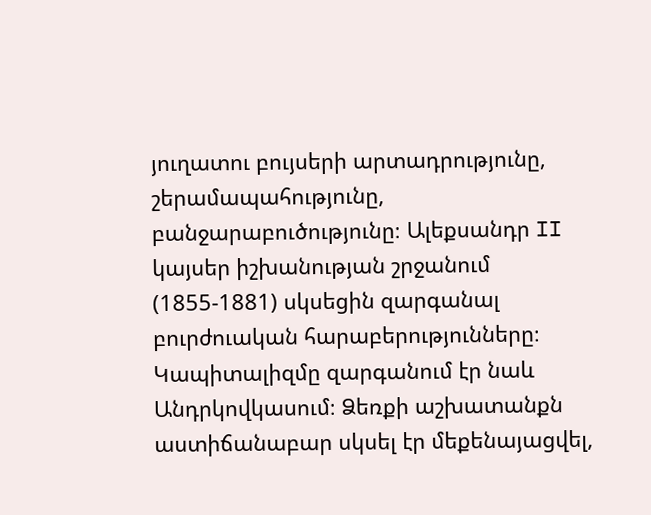յուղատու բույսերի արտադրությունը, շերամապահությունը, բանջարաբուծությունը։ Ալեքսանդր II կայսեր իշխանության շրջանում (1855-1881) սկսեցին զարգանալ բուրժուական հարաբերությունները։ Կապիտալիզմը զարգանում էր նաև Անդրկովկասում։ Ձեռքի աշխատանքն աստիճանաբար սկսել էր մեքենայացվել,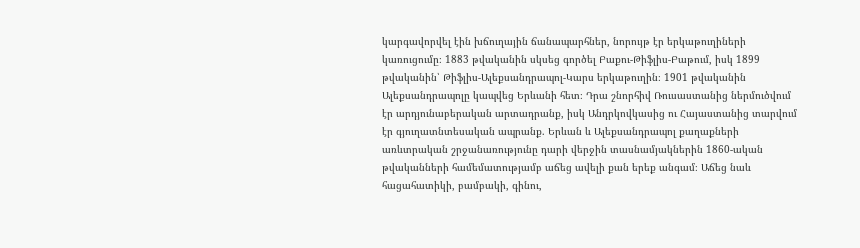կարգավորվել էին խճուղային ճանապարհներ, նորույթ էր երկաթուղիների կառուցումը։ 1883 թվականին սկսեց գործել Բաքու-Թիֆլիս-Բաթում, իսկ 1899 թվականին՝ Թիֆլիս-Ալեքսանդրապոլ-Կարս երկաթուղին։ 1901 թվականին Ալեքսանդրապոլը կապվեց Երևանի հետ։ Դրա շնորհիվ Ռուսաստանից ներմուծվում էր արդյունաբերական արտադրանք, իսկ Անդրկովկասից ու Հայաստանից տարվում էր գյուղատնտեսական ապրանք. Երևան և Ալեքսանդրապոլ քաղաքների առևտրական շրջանառությունը դարի վերջին տասնամյակներին 1860-ական թվականների համեմատությամբ աճեց ավելի քան երեք անգամ։ Աճեց նաև հացահատիկի, բամբակի, գինու,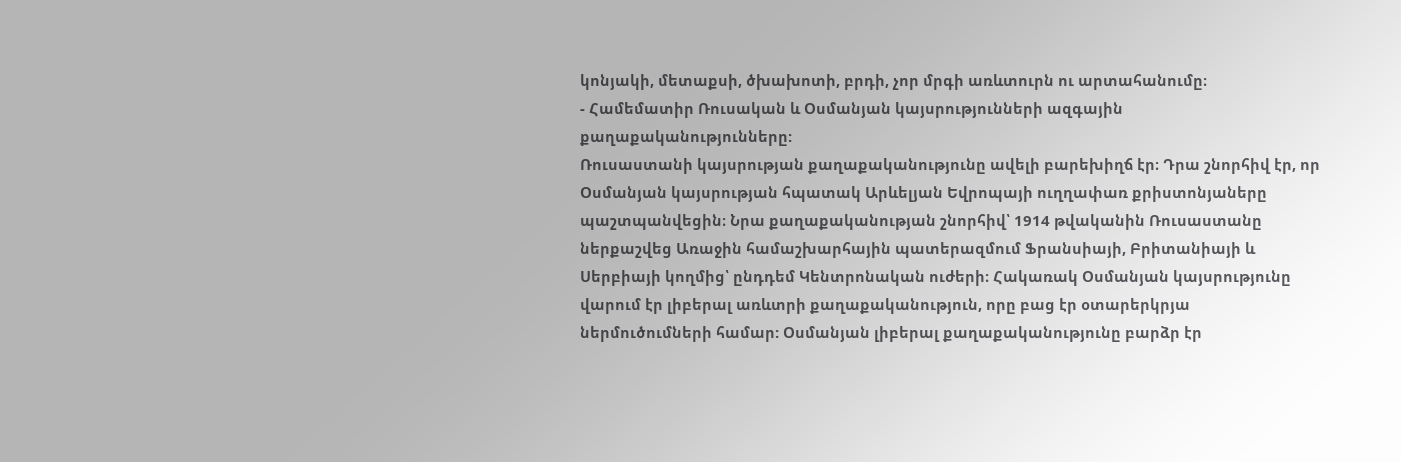կոնյակի, մետաքսի, ծխախոտի, բրդի, չոր մրգի առևտուրն ու արտահանումը։
- Համեմատիր Ռուսական և Օսմանյան կայսրությունների ազգային քաղաքականությունները:
Ռուսաստանի կայսրության քաղաքականությունը ավելի բարեխիղճ էր։ Դրա շնորհիվ էր, որ Օսմանյան կայսրության հպատակ Արևելյան Եվրոպայի ուղղափառ քրիստոնյաները պաշտպանվեցին։ Նրա քաղաքականության շնորհիվ՝ 1914 թվականին Ռուսաստանը ներքաշվեց Առաջին համաշխարհային պատերազմում Ֆրանսիայի, Բրիտանիայի և Սերբիայի կողմից՝ ընդդեմ Կենտրոնական ուժերի։ Հակառակ Օսմանյան կայսրությունը վարում էր լիբերալ առևտրի քաղաքականություն, որը բաց էր օտարերկրյա ներմուծումների համար: Օսմանյան լիբերալ քաղաքականությունը բարձր էր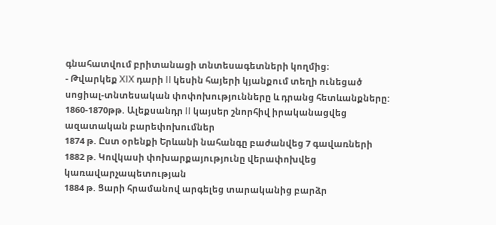գնահատվում բրիտանացի տնտեսագետների կողմից։
- Թվարկեք XIX դարի II կեսին հայերի կյանքում տեղի ունեցած սոցիալ-տնտեսական փոփոխությունները և դրանց հետևանքները:
1860-1870թթ. Ալեքսանդր II կայսեր շնորհիվ իրականացվեց ազատական բարեփոխումներ
1874 թ. Ըստ օրենքի Երևանի նահանգը բաժանվեց 7 գավառների
1882 թ. Կովկասի փոխարքայությունը վերափոխվեց կառավարչապետության
1884 թ. Ցարի հրամանով արգելեց տարականից բարձր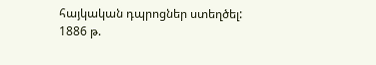հայկական դպրոցներ ստեղծել:
1886 թ.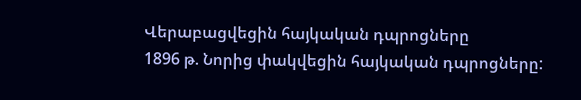Վերաբացվեցին հայկական դպրոցները
1896 թ. Նորից փակվեցին հայկական դպրոցները: